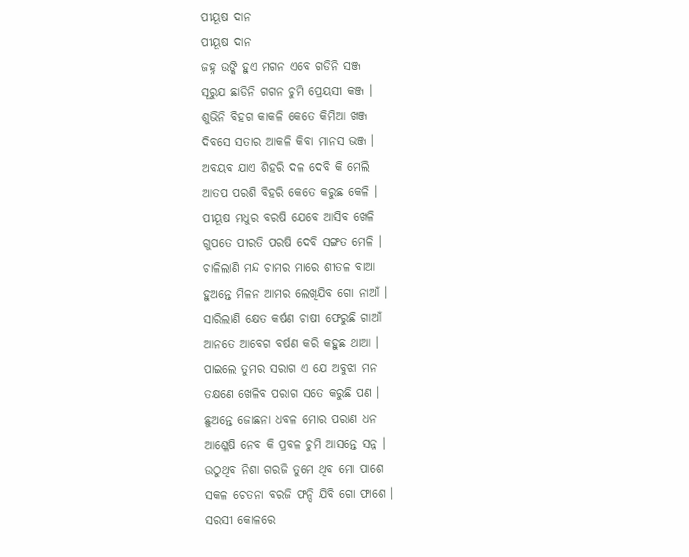ପୀୟୂଷ ଦାନ
ପୀୟୂଷ ଦାନ
ଜହ୍ନ ଉଙ୍କି ହୁଏ ମଗନ ଏବେ ଗଡିନି ସଞ୍ଜ
ସୂରୁଯ ଛାଡିନି ଗଗନ ଚୁମି ପ୍ରେୟସୀ କଞ୍ଜ ।
ଶୁଭିନି ବିହଗ କାକଳି କେତେ କିମିଆ ଖଞ୍ଜ
ଦିବସେ ସତାର ଆକଳି କିବା ମାନସ ଭଞ୍ଜ ।
ଅବୟବ ଯାଏ ଶିହରି ଦଳ ଦେବି କି ମେଲି
ଆତପ ପରଶି ବିହରି କେତେ କରୁଛ କେଳି ।
ପୀୟୂଷ ମଧୁର ବରଷି ଯେବେ ଆସିବ ଖେଳି
ଗୁପତେ ପୀରତି ପରଷି ଦେବି ସଙ୍ଗତ ମେଳି ।
ଚାଳିଲାଣି ମନ୍ଦ ଚାମର ମାରେ ଶୀତଳ ବାଆ
ହୁଅନ୍ତେ ମିଳନ ଆମର ଲେଖିଯିବ ଗୋ ନାଆଁ ।
ସାରିଲାଣି କ୍ଷେତ କର୍ଷଣ ଚାଷୀ ଫେରୁଛି ଗାଆଁ
ଆନତେ ଆବେଗ ବର୍ଷଣ କରି କହୁଛ ଥାଆ ।
ପାଇଲେ ତୁମର ସରାଗ ଏ ଯେ ଅବୁଝା ମନ
ତକ୍ଷଣେ ଖେଳିବ ପରାଗ ସତେ କରୁଛି ପଣ ।
ଛୁଅନ୍ତେ ଜୋଛନା ଧବଳ ମୋର ପରାଣ ଧନ
ଆଶ୍ଳେଷି ନେବ କି ପ୍ରବଳ ଚୁମି ଆସନ୍ତେ ସନ୍ନ ।
ଉଠୁଥିବ ନିଶା ଗରଜି ତୁମେ ଥିବ ମୋ ପାଶେ
ସକଳ ଚେତନା ବରଜି ଫନ୍ଦି ଯିବି ଗୋ ଫାଶେ ।
ସରସୀ କୋଳରେ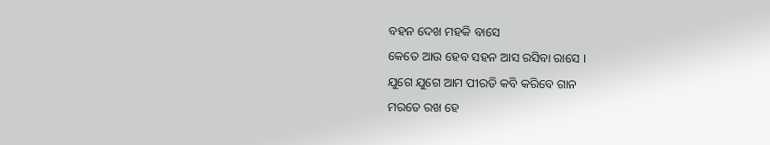ବହନ ଦେଖ ମହକି ବାସେ
କେତେ ଆଉ ହେବ ସହନ ଆସ ରସିବା ରାସେ ।
ଯୁଗେ ଯୁଗେ ଆମ ପୀରତି କବି କରିବେ ଗାନ
ମରତେ ରଖ ହେ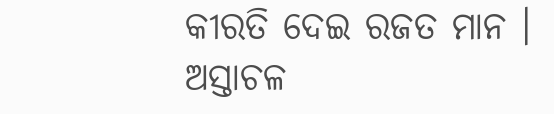କୀରତି ଦେଇ ରଜତ ମାନ ।
ଅସ୍ତାଚଳ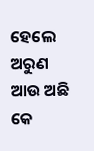ହେଲେ ଅରୁଣ ଆଉ ଅଛି କେ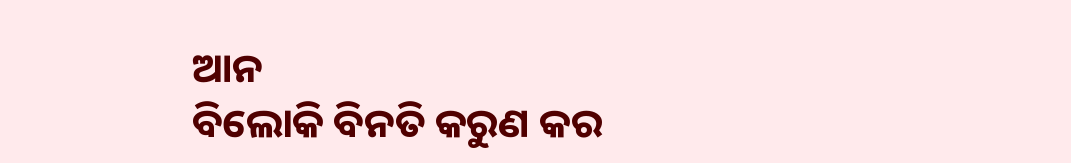ଆନ
ବିଲୋକି ବିନତି କରୁଣ କର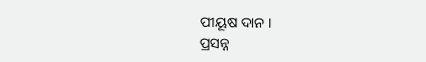ପୀୟୂଷ ଦାନ ।
ପ୍ରସନ୍ନ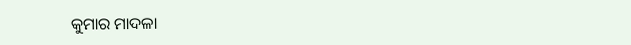କୁମାର ମାଦଳା